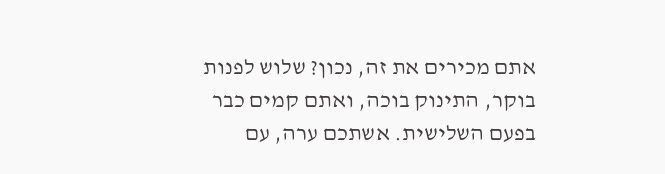אתם מכירים את זה, נכון? שלוש לפנות בוקר, התינוק בוכה, ואתם קמים כבר בפעם השלישית. אשתכם ערה, עם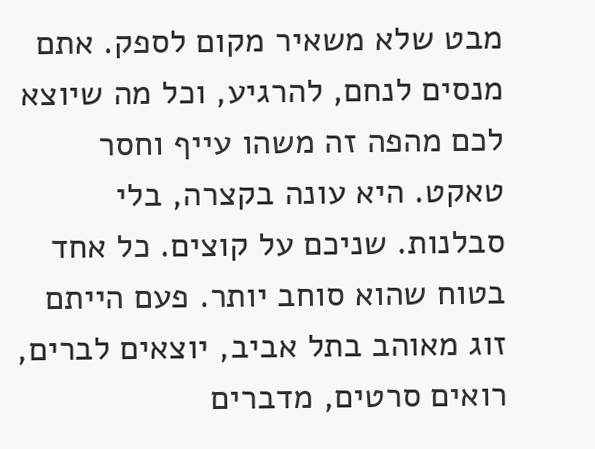מבט שלא משאיר מקום לספק. אתם מנסים לנחם, להרגיע, וכל מה שיוצא לכם מהפה זה משהו עייף וחסר טאקט. היא עונה בקצרה, בלי סבלנות. שניכם על קוצים. כל אחד בטוח שהוא סוחב יותר. פעם הייתם זוג מאוהב בתל אביב, יוצאים לברים, רואים סרטים, מדברים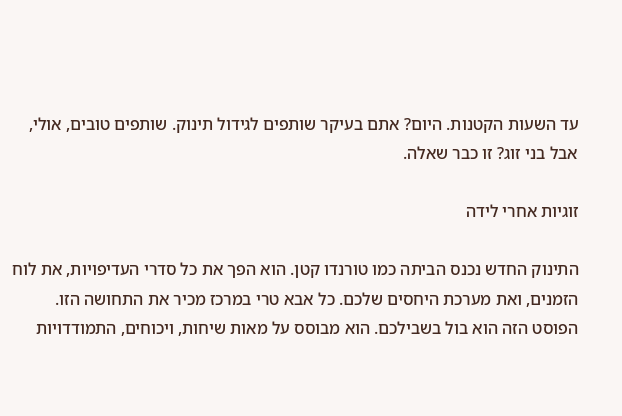עד השעות הקטנות. היום? אתם בעיקר שותפים לגידול תינוק. שותפים טובים, אולי, אבל בני זוג? זו כבר שאלה.

זוגיות אחרי לידה

התינוק החדש נכנס הביתה כמו טורנדו קטן. הוא הפך את כל סדרי העדיפויות, את לוח הזמנים, ואת מערכת היחסים שלכם. כל אבא טרי במרכז מכיר את התחושה הזו. הפוסט הזה הוא בול בשבילכם. הוא מבוסס על מאות שיחות, ויכוחים, התמודדויות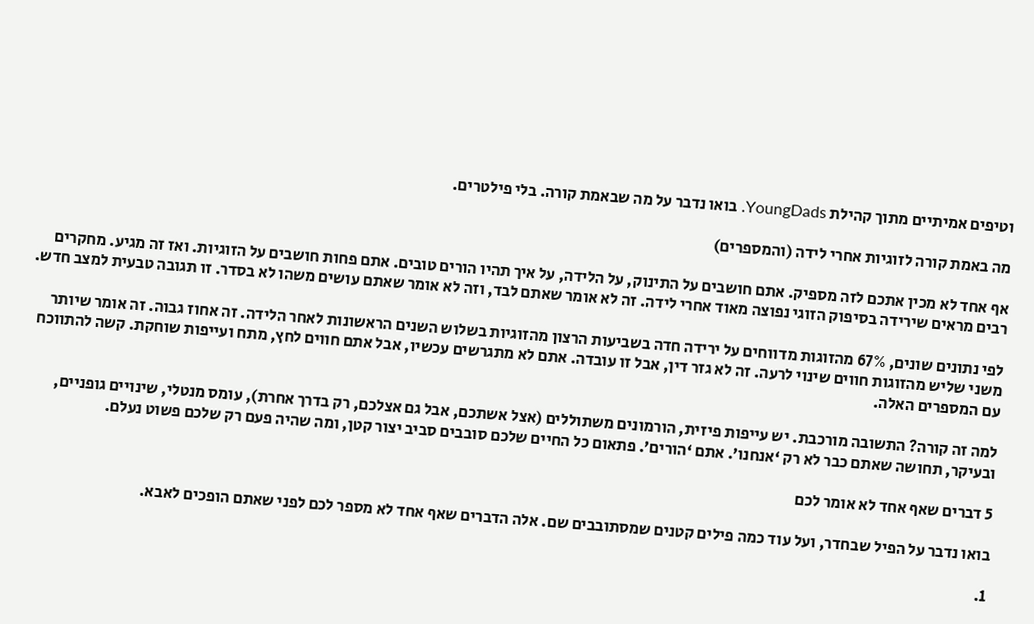וטיפים אמיתיים מתוך קהילת YoungDads. בואו נדבר על מה שבאמת קורה. בלי פילטרים.

מה באמת קורה לזוגיות אחרי לידה (והמספרים)

אף אחד לא מכין אתכם לזה מספיק. אתם חושבים על התינוק, על הלידה, על איך תהיו הורים טובים. אתם פחות חושבים על הזוגיות. ואז זה מגיע. מחקרים רבים מראים שירידה בסיפוק הזוגי נפוצה מאוד אחרי לידה. זה לא אומר שאתם לבד, וזה לא אומר שאתם עושים משהו לא בסדר. זו תגובה טבעית למצב חדש.

לפי נתונים שונים, 67% מהזוגות מדווחים על ירידה חדה בשביעות הרצון מהזוגיות בשלוש השנים הראשונות לאחר הלידה. זה אחוז גבוה. זה אומר שיותר משני שליש מהזוגות חווים שינוי לרעה. זה לא גזר דין, אבל זו עובדה. אתם לא מתגרשים עכשיו, אבל אתם חווים לחץ, מתח ועייפות שוחקת. קשה להתווכח עם המספרים האלה.

למה זה קורה? התשובה מורכבת. יש עייפות פיזית, הורמונים משתוללים (אצל אשתכם, אבל גם אצלכם, רק בדרך אחרת), עומס מנטלי, שינויים גופניים, ובעיקר, תחושה שאתם כבר לא רק ‘אנחנו’. אתם ‘הורים’. פתאום כל החיים שלכם סובבים סביב יצור קטן, ומה שהיה פעם רק שלכם פשוט נעלם.

5 דברים שאף אחד לא אומר לכם

בואו נדבר על הפיל שבחדר, ועל עוד כמה פילים קטנים שמסתובבים שם. אלה הדברים שאף אחד לא מספר לכם לפני שאתם הופכים לאבא.

1.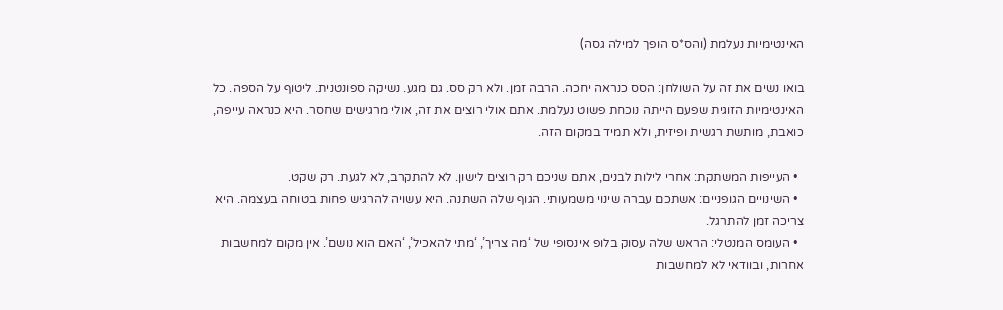האינטימיות נעלמת (והס*ס הופך למילה גסה)

בואו נשים את זה על השולחן: הסס כנראה יחכה. הרבה זמן. ולא רק סס. גם מגע. נשיקה ספונטנית. ליטוף על הספה. כל האינטימיות הזוגית שפעם הייתה נוכחת פשוט נעלמת. אתם אולי רוצים את זה, אולי מרגישים שחסר. היא כנראה עייפה, כואבת, מותשת רגשית ופיזית, ולא תמיד במקום הזה.

  • העייפות המשתקת: אחרי לילות לבנים, אתם שניכם רק רוצים לישון. לא להתקרב, לא לגעת. רק שקט.
  • השינויים הגופניים: אשתכם עברה שינוי משמעותי. הגוף שלה השתנה. היא עשויה להרגיש פחות בטוחה בעצמה. היא צריכה זמן להתרגל.
  • העומס המנטלי: הראש שלה עסוק בלופ אינסופי של ‘מה צריך’, ‘מתי להאכיל’, ‘האם הוא נושם’. אין מקום למחשבות אחרות, ובוודאי לא למחשבות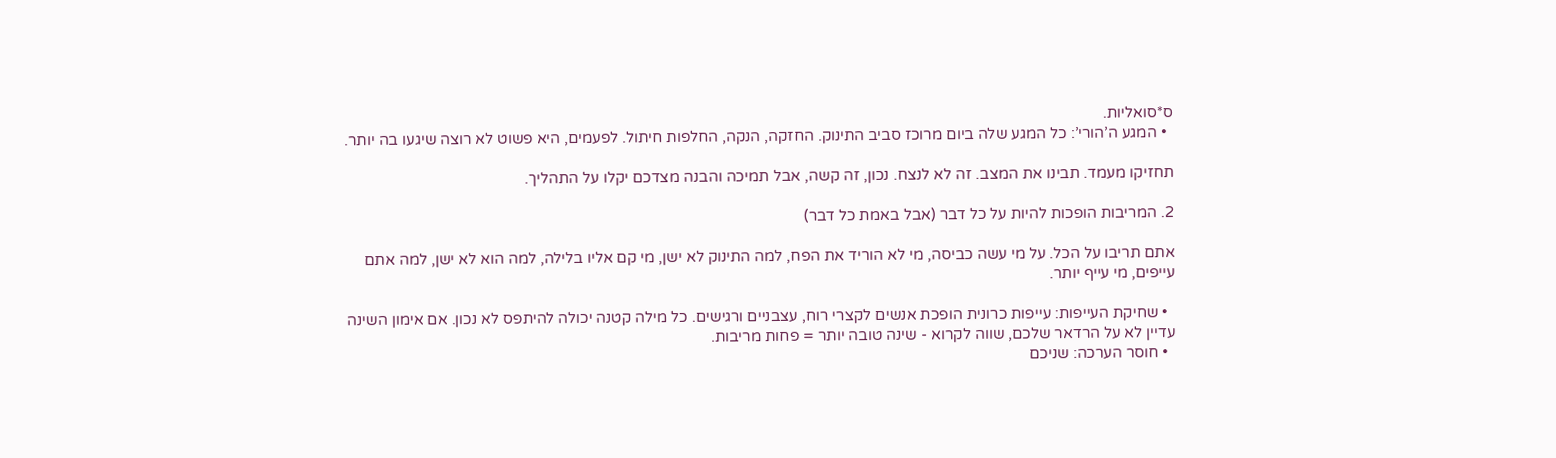ס*סואליות.
  • המגע ה’הורי’: כל המגע שלה ביום מרוכז סביב התינוק. החזקה, הנקה, החלפות חיתול. לפעמים, היא פשוט לא רוצה שיגעו בה יותר.

תחזיקו מעמד. תבינו את המצב. זה לא לנצח. נכון, זה קשה, אבל תמיכה והבנה מצדכם יקלו על התהליך.

2. המריבות הופכות להיות על כל דבר (אבל באמת כל דבר)

אתם תריבו על הכל. על מי עשה כביסה, מי לא הוריד את הפח, למה התינוק לא ישן, מי קם אליו בלילה, למה הוא לא ישן, למה אתם עייפים, מי עייף יותר.

  • שחיקת העייפות: עייפות כרונית הופכת אנשים לקצרי רוח, עצבניים ורגישים. כל מילה קטנה יכולה להיתפס לא נכון. אם אימון השינה עדיין לא על הרדאר שלכם, שווה לקרוא - שינה טובה יותר = פחות מריבות.
  • חוסר הערכה: שניכם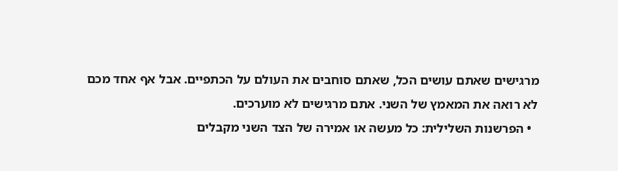מרגישים שאתם עושים הכל, שאתם סוחבים את העולם על הכתפיים. אבל אף אחד מכם לא רואה את המאמץ של השני. אתם מרגישים לא מוערכים.
  • הפרשנות השלילית: כל מעשה או אמירה של הצד השני מקבלים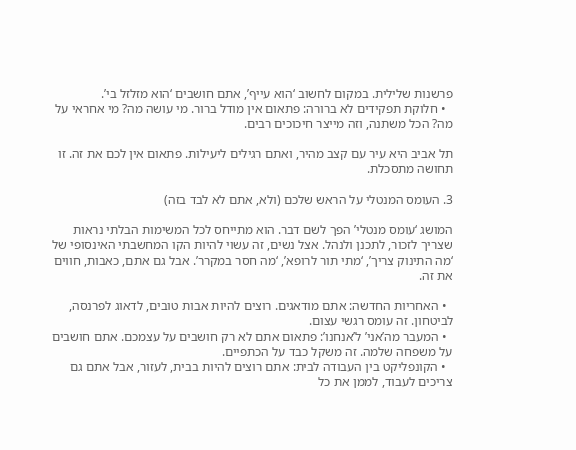פרשנות שלילית. במקום לחשוב ‘הוא עייף’, אתם חושבים ‘הוא מזלזל בי’.
  • חלוקת תפקידים לא ברורה: פתאום אין מודל ברור. מי עושה מה? מי אחראי על מה? הכל משתנה, וזה מייצר חיכוכים רבים.

תל אביב היא עיר עם קצב מהיר, ואתם רגילים ליעילות. פתאום אין לכם את זה. זו תחושה מתסכלת.

3. העומס המנטלי על הראש שלכם (ולא, אתם לא לבד בזה)

המושג ‘עומס מנטלי’ הפך לשם דבר. הוא מתייחס לכל המשימות הבלתי נראות שצריך לזכור, לתכנן ולנהל. אצל נשים, זה עשוי להיות הקו המחשבתי האינסופי של ‘מה התינוק צריך’, ‘מתי תור לרופא’, ‘מה חסר במקרר’. אבל גם אתם, כאבות, חווים את זה.

  • האחריות החדשה: אתם מודאגים. רוצים להיות אבות טובים, לדאוג לפרנסה, לביטחון. זה עומס רגשי עצום.
  • המעבר מה’אני’ ל’אנחנו’: פתאום אתם לא רק חושבים על עצמכם. אתם חושבים על משפחה שלמה. זה משקל כבד על הכתפיים.
  • הקונפליקט בין העבודה לבית: אתם רוצים להיות בבית, לעזור, אבל אתם גם צריכים לעבוד, לממן את כל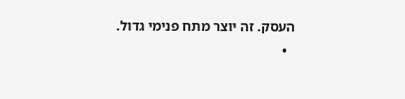העסק. זה יוצר מתח פנימי גדול.
  •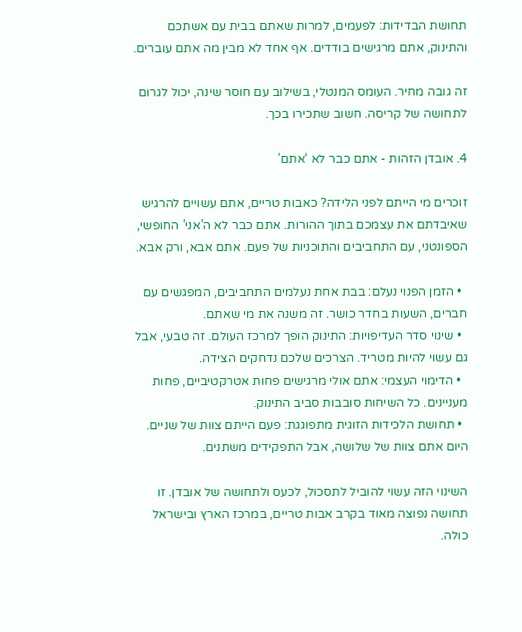תחושת הבדידות: לפעמים, למרות שאתם בבית עם אשתכם והתינוק, אתם מרגישים בודדים. אף אחד לא מבין מה אתם עוברים.

זה גובה מחיר. העומס המנטלי, בשילוב עם חוסר שינה, יכול לגרום לתחושה של קריסה. חשוב שתכירו בכך.

4. אובדן הזהות - אתם כבר לא ‘אתם’

זוכרים מי הייתם לפני הלידה? כאבות טריים, אתם עשויים להרגיש שאיבדתם את עצמכם בתוך ההורות. אתם כבר לא ה’אני’ החופשי, הספונטני, עם התחביבים והתוכניות של פעם. אתם אבא, ורק אבא.

  • הזמן הפנוי נעלם: בבת אחת נעלמים התחביבים, המפגשים עם חברים, השעות בחדר כושר. זה משנה את מי שאתם.
  • שינוי סדר העדיפויות: התינוק הופך למרכז העולם. זה טבעי, אבל גם עשוי להיות מטריד. הצרכים שלכם נדחקים הצידה.
  • הדימוי העצמי: אתם אולי מרגישים פחות אטרקטיביים, פחות מעניינים. כל השיחות סובבות סביב התינוק.
  • תחושת הלכידות הזוגית מתפוגגת: פעם הייתם צוות של שניים. היום אתם צוות של שלושה, אבל התפקידים משתנים.

השינוי הזה עשוי להוביל לתסכול, לכעס ולתחושה של אובדן. זו תחושה נפוצה מאוד בקרב אבות טריים, במרכז הארץ ובישראל כולה.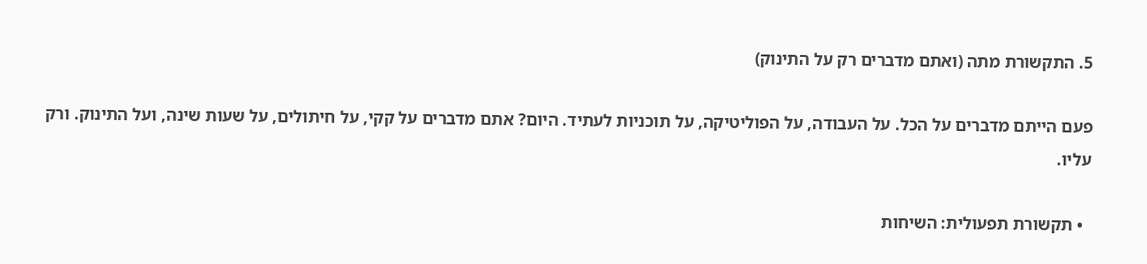5. התקשורת מתה (ואתם מדברים רק על התינוק)

פעם הייתם מדברים על הכל. על העבודה, על הפוליטיקה, על תוכניות לעתיד. היום? אתם מדברים על קקי, על חיתולים, על שעות שינה, ועל התינוק. ורק עליו.

  • תקשורת תפעולית: השיחות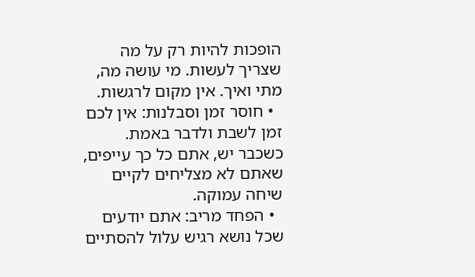הופכות להיות רק על מה שצריך לעשות. מי עושה מה, מתי ואיך. אין מקום לרגשות.
  • חוסר זמן וסבלנות: אין לכם זמן לשבת ולדבר באמת. כשכבר יש, אתם כל כך עייפים, שאתם לא מצליחים לקיים שיחה עמוקה.
  • הפחד מריב: אתם יודעים שכל נושא רגיש עלול להסתיים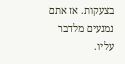בצעקות. אז אתם נמנעים מלדבר עליו.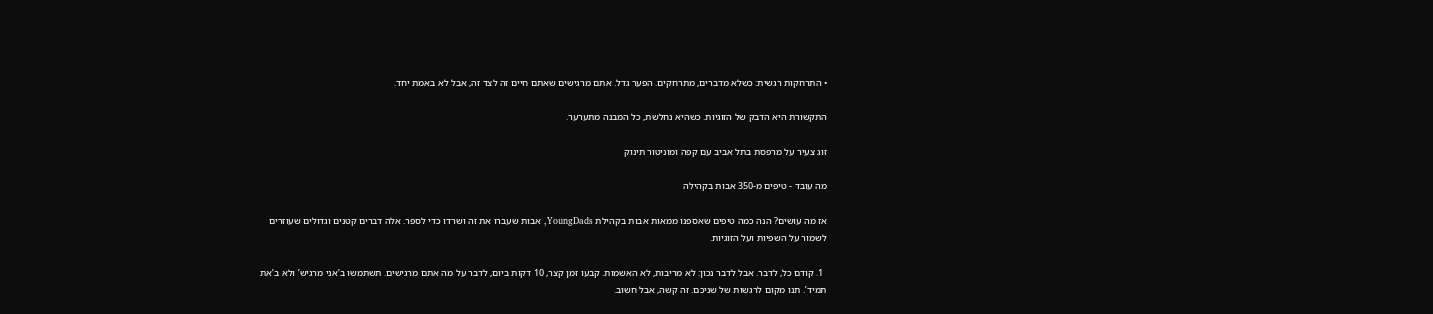• התרחקות רגשית: כשלא מדברים, מתרחקים. הפער גדל. אתם מרגישים שאתם חיים זה לצד זה, אבל לא באמת יחד.

התקשורת היא הדבק של הזוגיות. כשהיא נחלשת, כל המבנה מתערער.

זוג צעיר על מרפסת בתל אביב עם קפה ומוניטור תינוק

מה עובד - טיפים מ-350 אבות בקהילה

אז מה עושים? הנה כמה טיפים שאספנו ממאות אבות בקהילת YoungDads, אבות שעברו את זה ושרדו כדי לספר. אלה דברים קטנים וגדולים שעוזרים לשמור על השפיות ועל הזוגיות.

  1. קודם כל, לדבר. אבל לדבר נכון: לא מריבות, לא האשמות. קבעו זמן קצר, 10 דקות ביום, לדבר על מה אתם מרגישים. תשתמשו ב’אני מרגיש’ ולא ב’את תמיד’. תנו מקום לרגשות של שניכם. זה קשה, אבל חשוב.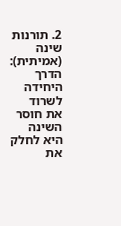2. תורנות שינה (אמיתית): הדרך היחידה לשרוד את חוסר השינה היא לחלק את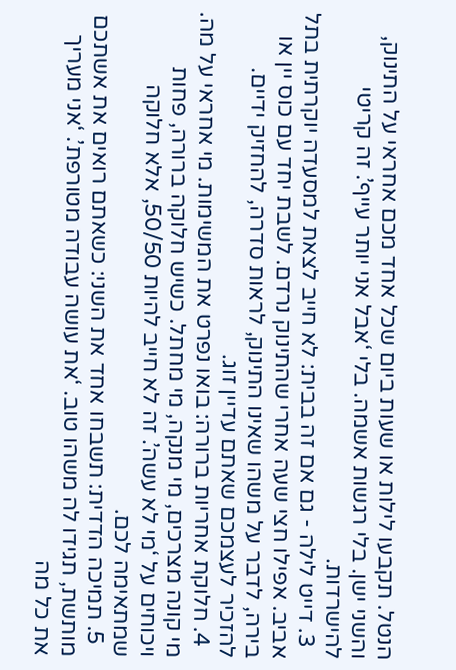הנטל. תקבעו לילות או שעות ביום שכל אחד מכם אחראי על התינוק, והשני ישן. בלי רגשות אשמה. בלי ‘אבל אני יותר עייף’. זה קריטי להישרדות.
  3. דייט לילה - גם אם זה בבית: לא חייב לצאת למסעדה יוקרתית בתל אביב. אפילו חצי שעה אחרי שהתינוק נרדם. לשבת יחד עם כוס יין או בירה, לדבר על משהו שאינו התינוק, לראות סדרה, להחזיק ידיים. להזכיר לעצמכם שאתם עדיין זוג.
  4. חלוקת אחריות ברורה: בואו נפרט את המשימות. מי אחראי על מה. מי קונה מצרכים, מי מנקה, מי מחתל. כשיש חלוקה ברורה, פחות ויכוחים על ‘מי לא עשה’. זה לא חייב להיות 50/50, אלא חלוקה שמתאימה לכם.
  5. תמיכה הדדית: תשבחו אחד את השני: כשאתם רואים את אשתכם מותשת, תגידו לה משהו טוב. ‘את עושה עבודה מטורפת’. ‘אני מעריך את כל מה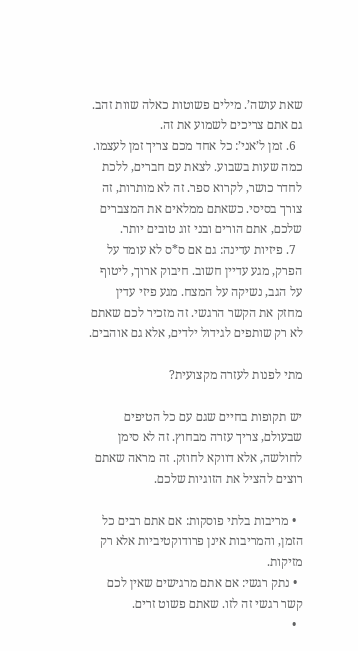שאת עושה’. מילים פשוטות כאלה שוות זהב. גם אתם צריכים לשמוע את זה.
  6. זמן ל’אני’: כל אחד מכם צריך זמן לעצמו. כמה שעות בשבוע. לצאת עם חברים, ללכת לחדר כושר, לקרוא ספר. זה לא מותרות, זה צורך בסיסי. כשאתם ממלאים את המצברים שלכם, אתם הורים ובני זוג טובים יותר.
  7. פיזיות עדינה: גם אם ס*ס לא עומד על הפרק, מגע עדיין חשוב. חיבוק ארוך, ליטוף על הגב, נשיקה על המצח. מגע פיזי עדין מחזק את הקשר הרגשי. זה מזכיר לכם שאתם לא רק שותפים לגידול ילדים, אלא גם אוהבים.

מתי לפנות לעזרה מקצועית?

יש תקופות בחיים שגם עם כל הטיפים שבעולם, צריך עזרה מבחוץ. זה לא סימן לחולשה, אלא דווקא לחוזק. זה מראה שאתם רוצים להציל את הזוגיות שלכם.

  • מריבות בלתי פוסקות: אם אתם רבים כל הזמן, והמריבות אינן פרודוקטיביות אלא רק מזיקות.
  • נתק רגשי: אם אתם מרגישים שאין לכם קשר רגשי זה לזו. שאתם פשוט זרים.
  •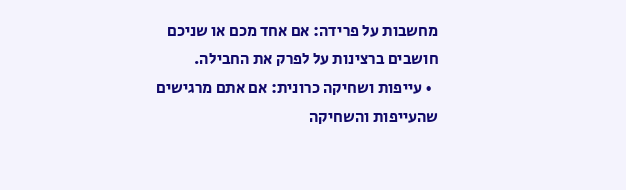מחשבות על פרידה: אם אחד מכם או שניכם חושבים ברצינות על לפרק את החבילה.
  • עייפות ושחיקה כרונית: אם אתם מרגישים שהעייפות והשחיקה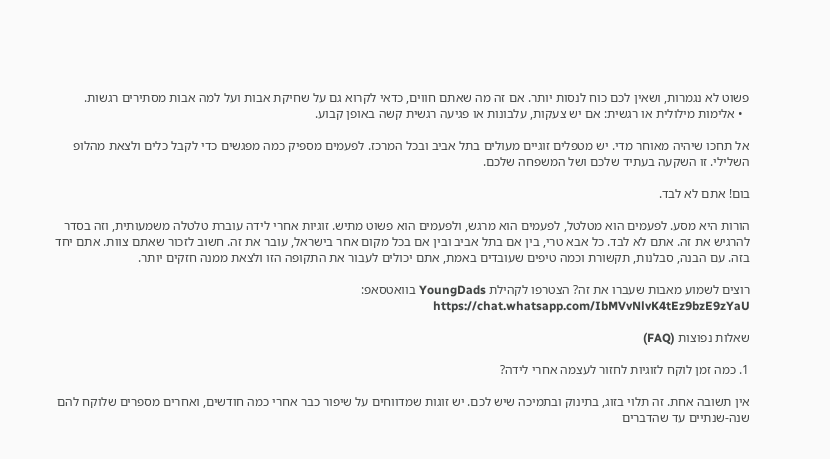פשוט לא נגמרות, ושאין לכם כוח לנסות יותר. אם זה מה שאתם חווים, כדאי לקרוא גם על שחיקת אבות ועל למה אבות מסתירים רגשות.
  • אלימות מילולית או רגשית: אם יש צעקות, עלבונות או פגיעה רגשית קשה באופן קבוע.

אל תחכו שיהיה מאוחר מדי. יש מטפלים זוגיים מעולים בתל אביב ובכל המרכז. לפעמים מספיק כמה מפגשים כדי לקבל כלים ולצאת מהלופ השלילי. זו השקעה בעתיד שלכם ושל המשפחה שלכם.

בום! אתם לא לבד.

הורות היא מסע. לפעמים הוא מטלטל, לפעמים הוא מרגש, ולפעמים הוא פשוט מתיש. זוגיות אחרי לידה עוברת טלטלה משמעותית, וזה בסדר להרגיש את זה. אתם לא לבד. כל אבא טרי, בין אם בתל אביב ובין אם בכל מקום אחר בישראל, עובר את זה. חשוב לזכור שאתם צוות. אתם יחד בזה. עם הבנה, סבלנות, תקשורת וכמה טיפים שעובדים באמת, אתם יכולים לעבור את התקופה הזו ולצאת ממנה חזקים יותר.

רוצים לשמוע מאבות שעברו את זה? הצטרפו לקהילת YoungDads בוואטסאפ: https://chat.whatsapp.com/IbMVvNlvK4tEz9bzE9zYaU

שאלות נפוצות (FAQ)

1. כמה זמן לוקח לזוגיות לחזור לעצמה אחרי לידה?

אין תשובה אחת. זה תלוי בזוג, בתינוק ובתמיכה שיש לכם. יש זוגות שמדווחים על שיפור כבר אחרי כמה חודשים, ואחרים מספרים שלוקח להם שנה-שנתיים עד שהדברים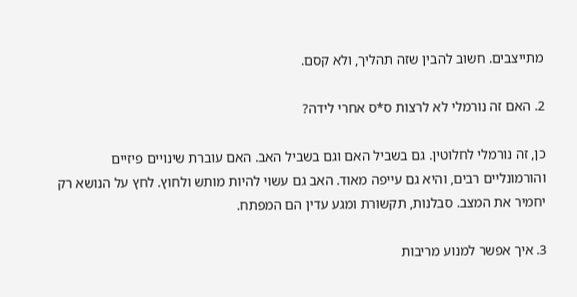מתייצבים. חשוב להבין שזה תהליך, ולא קסם.

2. האם זה נורמלי לא לרצות ס*ס אחרי לידה?

כן, זה נורמלי לחלוטין. גם בשביל האם וגם בשביל האב. האם עוברת שינויים פיזיים והורמונליים רבים, והיא גם עייפה מאוד. האב גם עשוי להיות מותש ולחוץ. לחץ על הנושא רק יחמיר את המצב. סבלנות, תקשורת ומגע עדין הם המפתח.

3. איך אפשר למנוע מריבות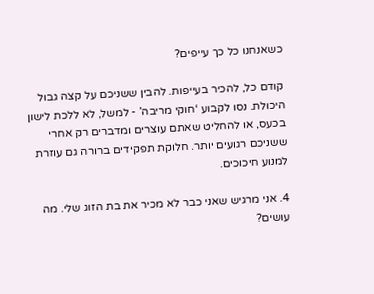כשאנחנו כל כך עייפים?

קודם כל, להכיר בעייפות. להבין ששניכם על קצה גבול היכולת. נסו לקבוע ‘חוקי מריבה’ - למשל, לא ללכת לישון בכעס, או להחליט שאתם עוצרים ומדברים רק אחרי ששניכם רגועים יותר. חלוקת תפקידים ברורה גם עוזרת למנוע חיכוכים.

4. אני מרגיש שאני כבר לא מכיר את בת הזוג שלי. מה עושים?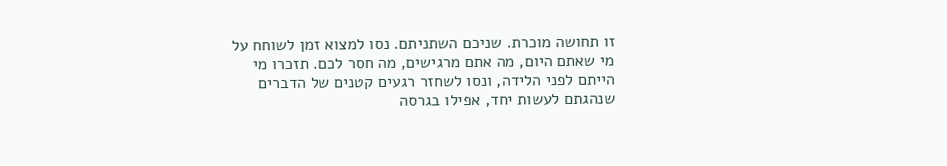זו תחושה מוכרת. שניכם השתניתם. נסו למצוא זמן לשוחח על מי שאתם היום, מה אתם מרגישים, מה חסר לכם. תזכרו מי הייתם לפני הלידה, ונסו לשחזר רגעים קטנים של הדברים שנהגתם לעשות יחד, אפילו בגרסה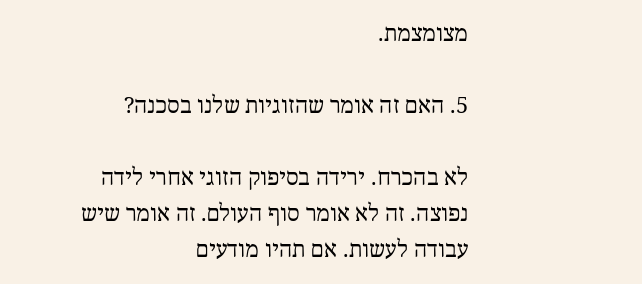מצומצמת.

5. האם זה אומר שהזוגיות שלנו בסכנה?

לא בהכרח. ירידה בסיפוק הזוגי אחרי לידה נפוצה. זה לא אומר סוף העולם. זה אומר שיש עבודה לעשות. אם תהיו מודעים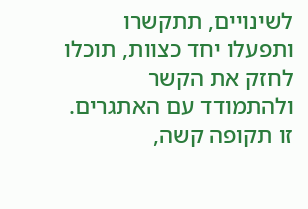לשינויים, תתקשרו ותפעלו יחד כצוות, תוכלו לחזק את הקשר ולהתמודד עם האתגרים. זו תקופה קשה,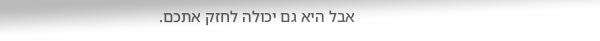אבל היא גם יכולה לחזק אתכם.